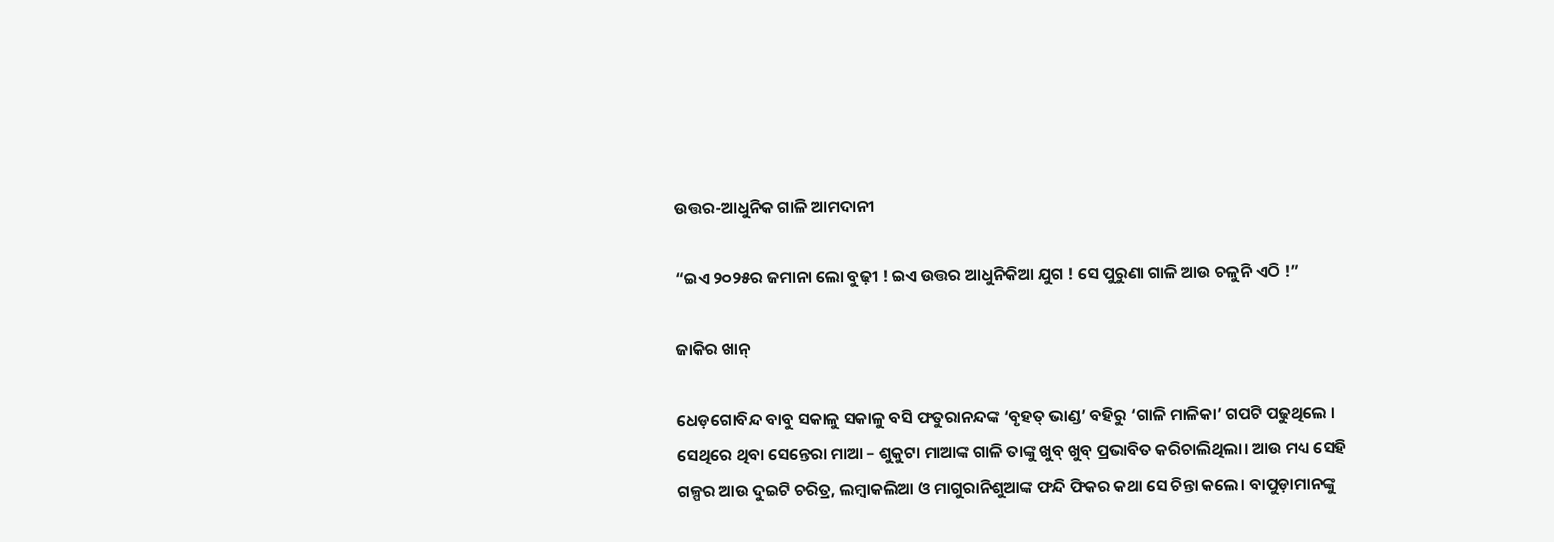ଉତ୍ତର-ଆଧୁନିକ ଗାଳି ଆମଦାନୀ

“ଇଏ ୨୦୨୫ର ଜମାନା ଲୋ ବୁଢ଼ୀ ! ଇଏ ଉତ୍ତର ଆଧୁନିକିଆ ଯୁଗ ! ସେ ପୁରୁଣା ଗାଳି ଆଉ ଚଳୁନି ଏଠି !”

ଜାକିର ଖାନ୍

ଧେଡ଼ଗୋବିନ୍ଦ ବାବୁ ସକାଳୁ ସକାଳୁ ବସି ଫତୁରାନନ୍ଦଙ୍କ ‘ବୃହତ୍ ଭାଣ୍ଡ’ ବହିରୁ ‘ଗାଳି ମାଳିକା’ ଗପଟି ପଢୁଥିଲେ । ସେଥିରେ ଥିବା ସେନ୍ତେରା ମାଆ – ଶୁକୁଟା ମାଆଙ୍କ ଗାଳି ତାଙ୍କୁ ଖୁବ୍ ଖୁବ୍ ପ୍ରଭାବିତ କରିଚାଲିଥିଲା। ଆଉ ମଧ୍ୟ ସେହି ଗଳ୍ପର ଆଉ ଦୁଇଟି ଚରିତ୍ର, ଲମ୍ବାକଲିଆ ଓ ମାଗୁରାନିଶୁଆଙ୍କ ଫନ୍ଦି ଫିକର କଥା ସେ ଚିନ୍ତା କଲେ। ବାପୁଡ଼ାମାନଙ୍କୁ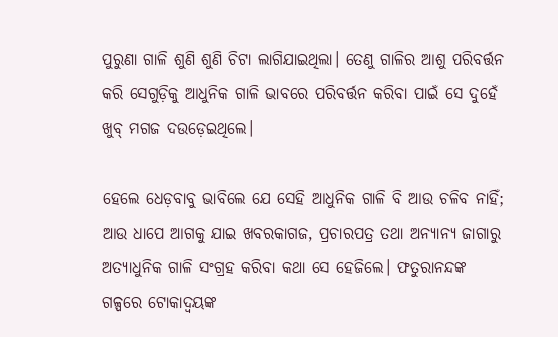ପୁରୁଣା ଗାଳି ଶୁଣି ଶୁଣି ଚିଟା ଲାଗିଯାଇଥିଲା। ତେଣୁ ଗାଳିର ଆଶୁ ପରିବର୍ତ୍ତନ କରି ସେଗୁଡ଼ିକୁ ଆଧୁନିକ ଗାଳି ଭାବରେ ପରିବର୍ତ୍ତନ କରିବା ପାଇଁ ସେ ଦୁହେଁ ଖୁବ୍ ମଗଜ ଦଉଡ଼େଇଥିଲେ।

ହେଲେ‌ ଧେଡ଼ବାବୁ ଭାବିଲେ ଯେ ସେହି ଆଧୁନିକ ଗାଳି ବି ଆଉ ଚଳିବ ନାହିଁ; ଆଉ ଧାପେ ଆଗକୁ ଯାଇ ଖବରକାଗଜ, ପ୍ରଚାରପତ୍ର ତଥା ଅନ୍ୟାନ୍ୟ ଜାଗାରୁ ଅତ୍ୟାଧୁନିକ ଗାଳି ସଂଗ୍ରହ କରିବା କଥା ସେ ହେଜିଲେ। ଫତୁରାନନ୍ଦଙ୍କ ଗଳ୍ପରେ ଟୋକାଦ୍ୱୟଙ୍କ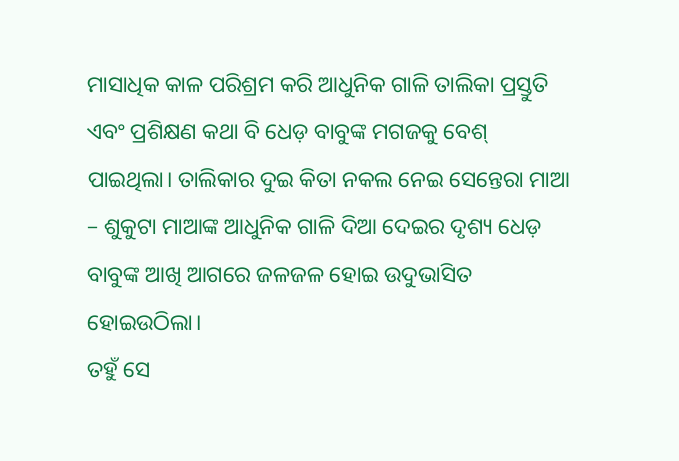ମାସାଧିକ କାଳ ପରିଶ୍ରମ କରି ଆଧୁନିକ ଗାଳି ତାଲିକା ପ୍ରସ୍ତୁତି ଏବଂ ପ୍ରଶିକ୍ଷଣ କଥା ବି ଧେଡ଼ ବାବୁଙ୍କ ମଗଜକୁ ବେଶ୍ ପାଇଥିଲା। ତାଲିକାର ଦୁଇ କିତା ନକଲ ନେଇ ସେନ୍ତେରା ମାଆ – ଶୁକୁଟା ମାଆଙ୍କ ଆଧୁନିକ ଗାଳି ଦିଆ ଦେଇର ଦୃଶ୍ୟ ଧେଡ଼ ବାବୁଙ୍କ ଆଖି ଆଗରେ ଜଳଜଳ ହୋଇ ଉଦୁଭାସିତ ହୋଇଉଠିଲା।
ତହୁଁ ସେ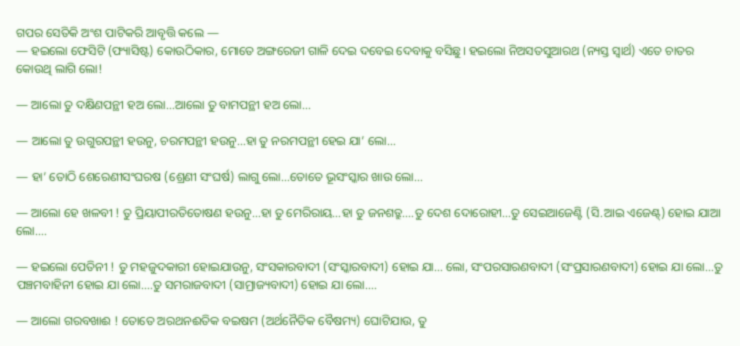ଗପର ସେତିକି ଅଂଶ ପାଟିକରି ଆବୃତ୍ତି କଲେ —
— ହଇଲୋ ଫେସିଟି (ଫ୍ୟାସିଷ୍ଟ) କୋଉଠିକାର, ମୋତେ ଅଙ୍ଗରେଜୀ ଗାଳି ଦେଇ ଦବେଇ ଦେବାକୁ ବସିଛୁ। ହଇଲୋ ନିଅସତସୁଆରଥ (ନ୍ୟସ୍ତ ସ୍ୱାର୍ଥ) ଏତେ ଚାତର କୋଉଥି ଲାଗି ଲୋ!

— ଆଲୋ ତୁ ଦକ୍ଷିଣପନ୍ଥୀ ହଅ ଲୋ…ଆଲୋ ତୁ ବାମପନ୍ଥୀ ହଅ ଲୋ…

— ଆଲୋ ତୁ ଉଗୁରପନ୍ଥୀ ହଉନୁ, ଚରମପନ୍ଥୀ ହଉନୁ…ହା ତୁ ନରମପନ୍ଥୀ ହେଇ ଯା’ ଲୋ…

— ହା’ ତୋଠି ଶେରେଣୀସଂଘରଷ (ଶ୍ରେଣୀ ସଂଘର୍ଷ) ଲାଗୁ ଲୋ…ତୋତେ ଭୂସଂସ୍କାର ଖାଉ ଲୋ…

— ଆଲୋ ହେ ଖଳବୀ ! ତୁ ପ୍ରିୟାପୀରତିତୋଷଣ ହଉନୁ…ହା ତୁ ମେରିରାୟ…ହା ତୁ ଜନଶତ୍ରୁ….ତୁ ଦେଶ ଦୋରୋହୀ…ତୁ ସେଇଆଜେଣ୍ଟି (ସି.ଆଇ ଏଜେଣ୍ଟ୍) ହୋଇ ଯାଆ ଲୋ….

— ହଇଲୋ ପେତିନୀ ! ତୁ ମହଜୁଦକାରୀ ହୋଇଯାଉନୁ, ସଂସକାରବାଦୀ (ସଂସ୍କାରବାଦୀ) ହୋଇ ଯା… ଲୋ, ସଂପରସାରଣବାଦୀ (ସଂପ୍ରସାରଣବାଦୀ) ହୋଇ ଯା ଲୋ…ତୁ ପଞ୍ଚମବାହିନୀ ହୋଇ ଯା ଲୋ….ତୁ ସମରାଜବାଦୀ (ସାମ୍ରାଜ୍ୟବାଦୀ) ହୋଇ ଯା ଲୋ….

— ଆଲୋ ଗରବଖାଈ ! ତୋତେ ଅରଥନଈତିକ ବଇଷମ (ଅର୍ଥନୈତିକ ବୈଷମ୍ୟ) ଘୋଟିଯାଉ, ତୁ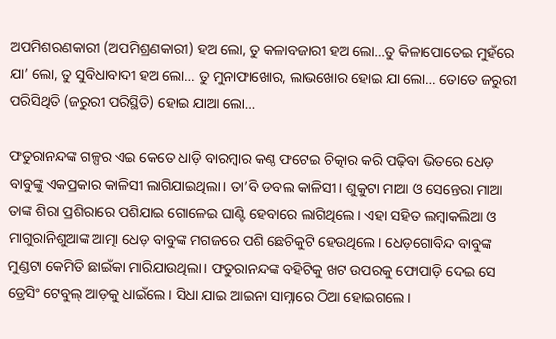ଅପମିଶରଣକାରୀ (ଅପମିଶ୍ରଣକାରୀ) ହଅ ଲୋ, ତୁ କଳାବଜାରୀ ହଅ ଲୋ…ତୁ କିଳାପୋତେଇ ମୁହଁରେ ଯା’ ଲୋ, ତୁ ସୁବିଧାବାଦୀ ହଅ ଲୋ… ତୁ ମୁନାଫାଖୋର, ଲାଭଖୋର ହୋଇ ଯା ଲୋ… ତୋତେ ଜରୁରୀ ପରିସିଥିତି (ଜରୁରୀ ପରିସ୍ଥିତି) ହୋଇ ଯାଆ ଲୋ…

ଫତୁରାନନ୍ଦଙ୍କ ଗଳ୍ପର ଏଇ କେତେ ଧାଡ଼ି ବାରମ୍ବାର କଣ୍ଠ ଫଟେଇ ଚିତ୍କାର କରି ପଢ଼ିବା ଭିତରେ ଧେଡ଼ ବାବୁଙ୍କୁ ଏକପ୍ରକାର କାଳିସୀ ଲାଗିଯାଇଥିଲା। ତା’ବି ଡବଲ କାଳିସୀ। ଶୁକୁଟା ମାଆ ଓ ସେନ୍ତେରା ମାଆ ତାଙ୍କ ଶିରା ପ୍ରଶିରାରେ ପଶିଯାଇ ଗୋଳେଇ ଘାଣ୍ଟି ହେବାରେ ଲାଗିଥିଲେ। ଏହା ସହିତ ଲମ୍ବାକଲିଆ ଓ ମାଗୁରାନିଶୁଆଙ୍କ ଆତ୍ମା ଧେଡ଼ ବାବୁଙ୍କ ମଗଜରେ ପଶି ଛେଚିକୁଟି ହେଉଥିଲେ। ଧେଡ଼ଗୋବିନ୍ଦ ବାବୁଙ୍କ ମୁଣ୍ଡଟା କେମିତି ଛାଇଁକା ମାରିଯାଉଥିଲା। ଫତୁରାନନ୍ଦଙ୍କ ବହିଟିକୁ ଖଟ ଉପରକୁ ଫୋପାଡ଼ି ଦେଇ ସେ ଡ୍ରେସିଂ ଟେବୁଲ୍ ଆଡ଼କୁ ଧାଇଁଲେ। ସିଧା ଯାଇ ଆଇନା ସାମ୍ନାରେ ଠିଆ ହୋଇଗଲେ।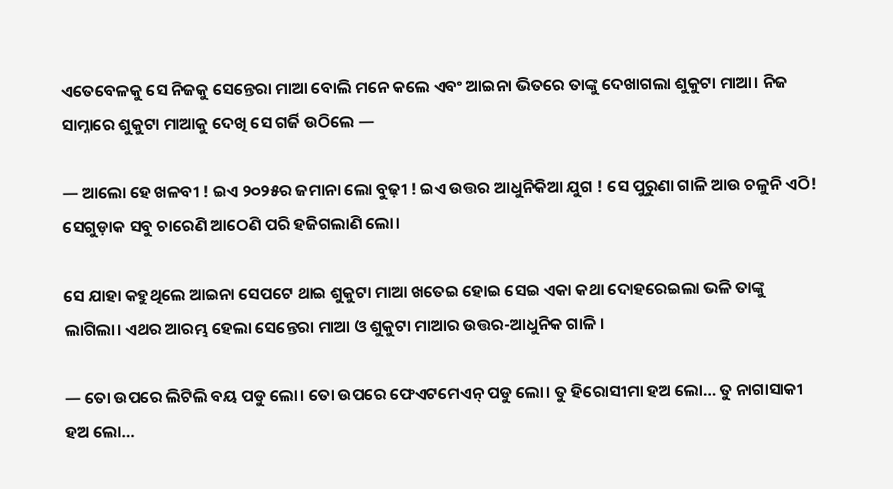ଏତେବେଳକୁ ସେ ନିଜକୁ ସେନ୍ତେରା ମାଆ ବୋଲି ମନେ କଲେ ଏବଂ ଆଇନା ଭିତରେ ତାଙ୍କୁ ଦେଖାଗଲା ଶୁକୁଟା ମାଆ। ନିଜ ସାମ୍ନାରେ ଶୁକୁଟା ମାଆକୁ ଦେଖି ସେ ଗର୍ଜି ଉଠିଲେ —

— ଆଲୋ ହେ ଖଳବୀ ! ଇଏ ୨୦୨୫ର ଜମାନା ଲୋ ବୁଢ଼ୀ ! ଇଏ ଉତ୍ତର ଆଧୁନିକିଆ ଯୁଗ ! ସେ ପୁରୁଣା ଗାଳି ଆଉ ଚଳୁନି ଏଠି! ସେଗୁଡ଼ାକ ସବୁ ଚାରେଣି ଆଠେଣି ପରି ହଜିଗଲାଣି ଲୋ।

ସେ ଯାହା କହୁଥିଲେ ଆଇନା ସେପଟେ ଥାଇ ଶୁକୁଟା ମାଆ ଖତେଇ ହୋଇ ସେଇ ଏକା କଥା ଦୋହରେଇଲା ଭଳି ତାଙ୍କୁ ଲାଗିଲା। ଏଥର ଆରମ୍ଭ ହେଲା ସେନ୍ତେରା ମାଆ ଓ ଶୁକୁଟା ମାଆର ଉତ୍ତର-ଆଧୁନିକ ଗାଳି ।

— ତୋ ଉପରେ ଲିଟିଲି ବୟ ପଡୁ ଲୋ। ତୋ ଉପରେ ଫେଏଟମେଏନ୍ ପଡୁ ଲୋ। ତୁ ହିରୋସୀମା ହଅ ଲୋ… ତୁ ନାଗାସାକୀ ହଅ ଲୋ…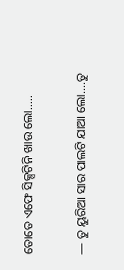ତୋତେ ଏଫେ ସିକ୍ସଟିନି ଖାଉ ଲୋ…..

— ତୁ ୟୁରିଆ ସାର ପାଲଟି ଯାଆ ଲୋ….ତୁ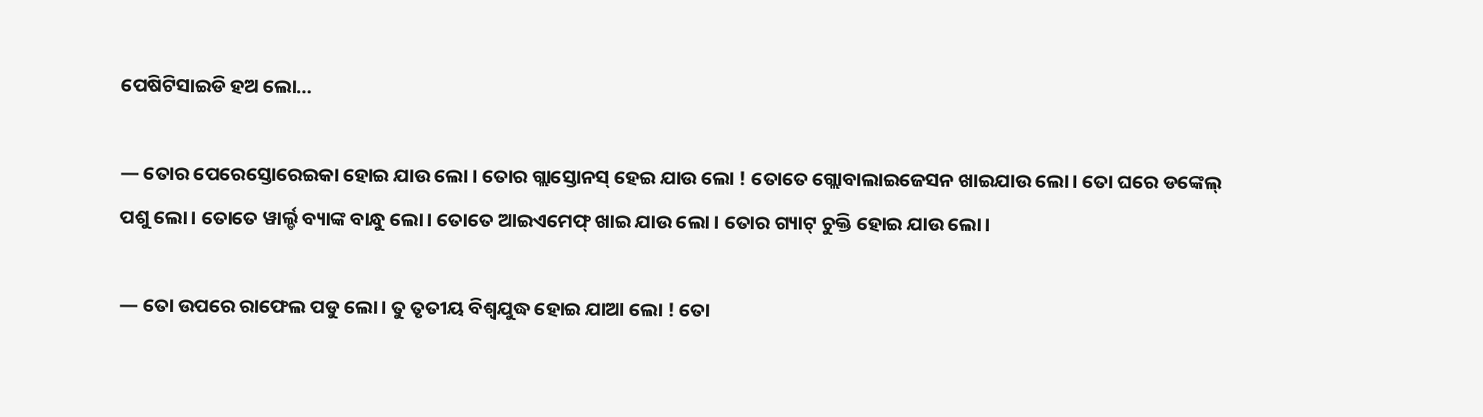ପେଷିଟିସାଇଡି ହଅ ଲୋ…

— ତୋର ପେରେସ୍ତୋରେଇକା ହୋଇ ଯାଉ ଲୋ । ତୋର ଗ୍ଲାସ୍ତୋନସ୍ ହେଇ ଯାଉ ଲୋ ! ତୋତେ ଗ୍ଲୋବାଲାଇଜେସନ ଖାଇଯାଉ ଲୋ। ତୋ ଘରେ ଡଙ୍କେଲ୍ ପଶୁ ଲୋ। ତୋତେ ୱାର୍ଲ୍ଡ ବ୍ୟାଙ୍କ ବାନ୍ଧୁ ଲୋ। ତୋତେ ଆଇଏମେଫ୍ ଖାଇ ଯାଉ ଲୋ । ତୋର ଗ୍ୟାଟ୍ ଚୁକ୍ତି ହୋଇ ଯାଉ ଲୋ।

— ତୋ ଉପରେ ରାଫେଲ ପଡୁ ଲୋ। ତୁ ତୃତୀୟ ବିଶ୍ୱଯୁଦ୍ଧ ହୋଇ ଯାଆ ଲୋ ! ତୋ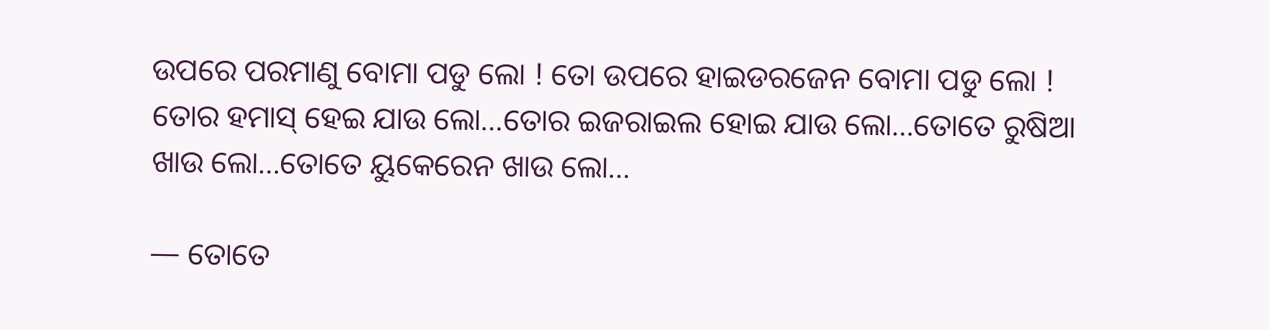ଉପରେ ପରମାଣୁ ବୋମା ପଡୁ ଲୋ ! ତୋ ଉପରେ ହାଇଡରଜେନ ବୋମା ପଡୁ ଲୋ ! ତୋର ହମାସ୍ ହେଇ ଯାଉ ଲୋ…ତୋର ଇଜରାଇଲ ହୋଇ ଯାଉ ଲୋ…ତୋତେ ରୁଷିଆ ଖାଉ ଲୋ…ତୋତେ ୟୁକେରେନ ଖାଉ ଲୋ…

— ତୋତେ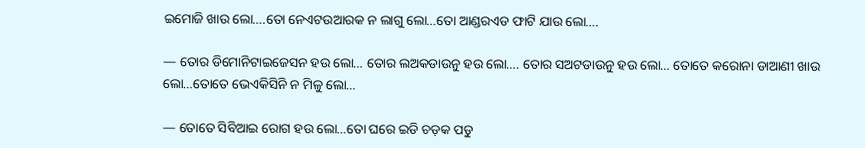ଇମୋଜି ଖାଉ ଲୋ….ତୋ ନେଏଟଉଆରକ ନ ଲାଗୁ ଲୋ…ତୋ ଆଣ୍ଡରଏଡ ଫାଟି ଯାଉ ଲୋ….

— ତୋର ଡିମୋନିଟାଇଜେସନ ହଉ ଲୋ… ତୋର ଲଅକଡାଉନୁ ହଉ ଲୋ…. ତୋର ସଅଟଡାଉନୁ ହଉ ଲୋ… ତୋତେ କରୋନା ଡାଆଣୀ ଖାଉ ଲୋ…ତୋତେ ଭେଏକିସିନି ନ ମିଳୁ ଲୋ…

— ତୋତେ ସିବିଆଇ ରୋଗ ହଉ ଲୋ…ତୋ ଘରେ ଇଡି ଚଡ଼କ ପଡୁ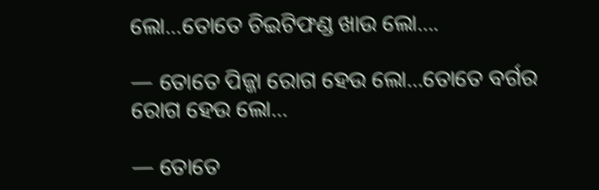ଲୋ…ତୋତେ ଚିଇଟିଫଣ୍ଡ ଖାଉ ଲୋ….

— ତୋତେ ପିଜ୍ଜା ରୋଗ ହେଉ ଲୋ…ତୋତେ ବର୍ଗର ରୋଗ ହେଉ ଲୋ…

— ତୋତେ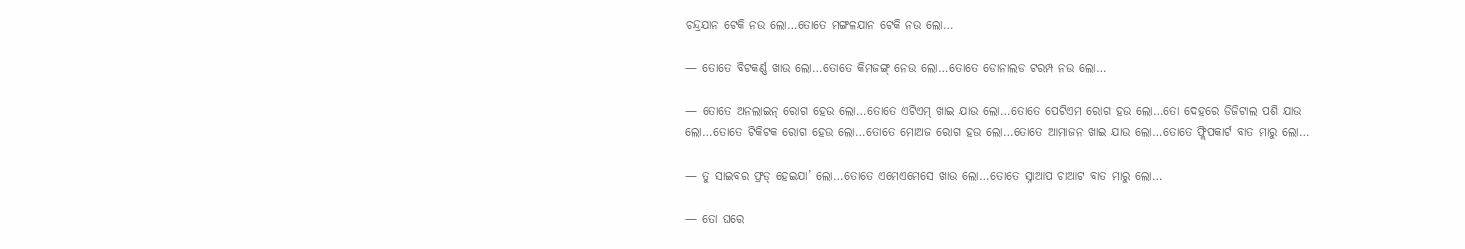ଚନ୍ଦ୍ରଯାନ ଟେକି ନଉ ଲୋ…ତୋତେ ମଙ୍ଗଳଯାନ ଟେକି ନଉ ଲୋ…

— ତୋତେ ବିଟକର୍ଣ୍ଣ ଖାଉ ଲୋ…ତୋତେ କିମଜଙ୍ଗ୍ ନେଉ ଲୋ…ତୋତେ ଡୋନାଲଡ ଟରମ୍ପ ନଉ ଲୋ…

— ତୋତେ ଅନଲାଇନ୍ ରୋଗ ହେଉ ଲୋ…ତୋତେ ଏଟିଏମ୍ ଖାଇ ଯାଉ ଲୋ…ତୋତେ ପେଟିଏମ ରୋଗ ହଉ ଲୋ…ତୋ ଦେହରେ ଡିଜିଟାଲ ପଶି ଯାଉ ଲୋ…ତୋତେ ଟିକିଟକ ରୋଗ ହେଉ ଲୋ…ତୋତେ ମୋଅଜ ରୋଗ ହଉ ଲୋ…ତୋତେ ଆମାଜନ ଖାଇ ଯାଉ ଲୋ…ତୋତେ ଫ୍ଲିପକାର୍ଟ ବାତ ମାରୁ ଲୋ…

— ତୁ ସାଇବର ଫ୍ରଡ୍ ହେଇଯା’ ଲୋ…ତୋତେ ଏମେଏମେସେ ଖାଉ ଲୋ…ତୋତେ ସ୍ନାଆପ ଚାଆଟ ବାତ ମାରୁ ଲୋ…

— ତୋ ଘରେ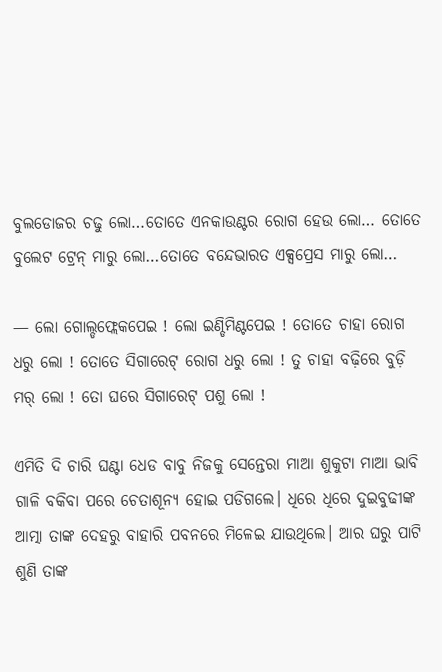ବୁଲଡୋଜର ଚଢୁ ଲୋ…ତୋତେ ଏନକାଉଣ୍ଟର ରୋଗ ହେଉ ଲୋ… ତୋତେ ବୁଲେଟ ଟ୍ରେନ୍ ମାରୁ ଲୋ…ତୋତେ ବନ୍ଦେଭାରତ ଏକ୍ସପ୍ରେସ ମାରୁ ଲୋ…

— ଲୋ ଗୋଲ୍ଡଫ୍ଲେକପେଇ ! ଲୋ ଇଣ୍ଡିମିଣ୍ଟପେଇ ! ତୋତେ ଚାହା ରୋଗ ଧରୁ ଲୋ ! ତୋତେ ସିଗାରେଟ୍ ରୋଗ ଧରୁ ଲୋ ! ତୁ ଚାହା ବଢ଼ିରେ ବୁଡ଼ି ମର୍ ଲୋ ! ତୋ ଘରେ ସିଗାରେଟ୍ ପଶୁ ଲୋ !

ଏମିତି ଦି ଚାରି ଘଣ୍ଟା ଧେଡ ବାବୁ ନିଜକୁ ସେନ୍ତେରା ମାଆ ଶୁକୁଟା ମାଆ ଭାବି ଗାଳି ବକିବା ପରେ ଚେତାଶୂନ୍ୟ ହୋଇ ପଡିଗଲେ। ଧିରେ ଧିରେ ଦୁଇବୁଢୀଙ୍କ ଆତ୍ମା ତାଙ୍କ ଦେହରୁ ବାହାରି ପବନରେ ମିଳେଇ ଯାଉଥିଲେ। ଆର ଘରୁ ପାଟି ଶୁଣି ତାଙ୍କ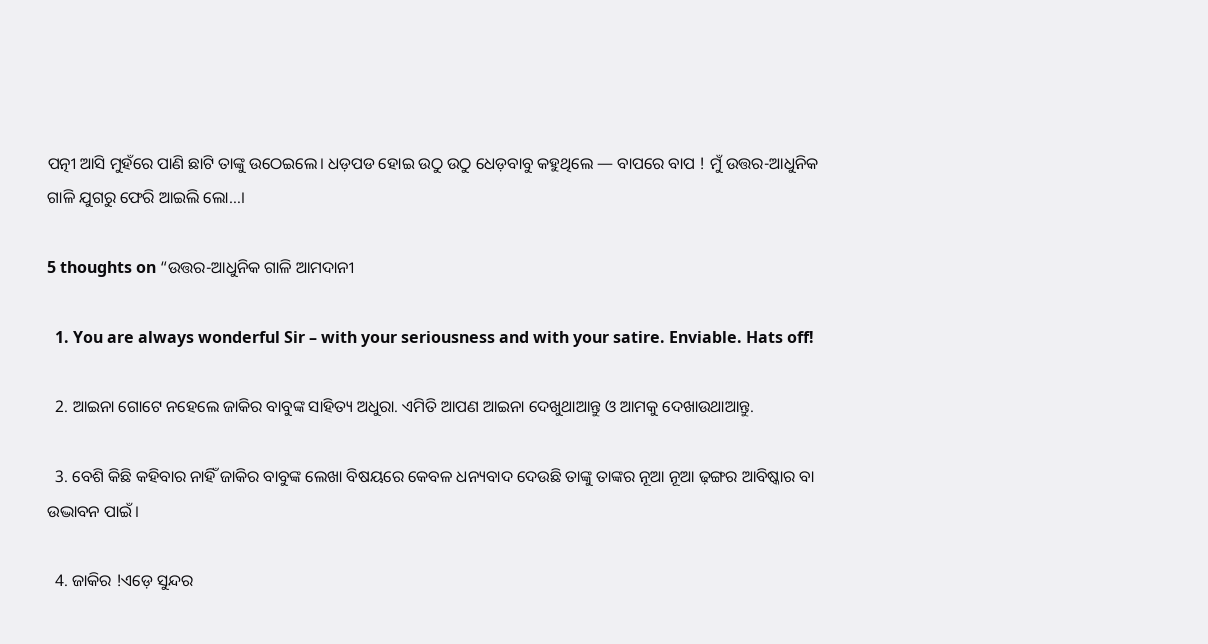ପତ୍ନୀ ଆସି ମୁହଁରେ ପାଣି ଛାଟି ତାଙ୍କୁ ଉଠେଇଲେ। ଧଡ଼ପଡ ହୋଇ ଉଠୁ ଉଠୁ ଧେଡ଼ବାବୁ କହୁଥିଲେ — ବାପରେ ବାପ ! ମୁଁ ଉତ୍ତର-ଆଧୁନିକ ଗାଳି ଯୁଗରୁ ଫେରି ଆଇଲି ଲୋ…।

5 thoughts on “ଉତ୍ତର-ଆଧୁନିକ ଗାଳି ଆମଦାନୀ

  1. You are always wonderful Sir – with your seriousness and with your satire. Enviable. Hats off!

  2. ଆଇନା ଗୋଟେ ନହେଲେ ଜାକିର ବାବୁଙ୍କ ସାହିତ୍ୟ ଅଧୁରା. ଏମିତି ଆପଣ ଆଇନା ଦେଖୁଥାଆନ୍ତୁ ଓ ଆମକୁ ଦେଖାଉଥାଆନ୍ତୁ.

  3. ବେଶି କିଛି କହିବାର ନାହିଁ ଜାକିର ବାବୁଙ୍କ ଲେଖା ବିଷୟରେ କେବଳ ଧନ୍ୟବାଦ ଦେଉଛି ତାଙ୍କୁ ତାଙ୍କର ନୂଆ ନୂଆ ଢ଼ଙ୍ଗର ଆବିଷ୍କାର ବା ଉଦ୍ଭାବନ ପାଇଁ।

  4. ଜାକିର !ଏଡ଼େ ସୁନ୍ଦର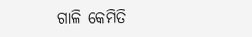ଗାଳି କେମିତି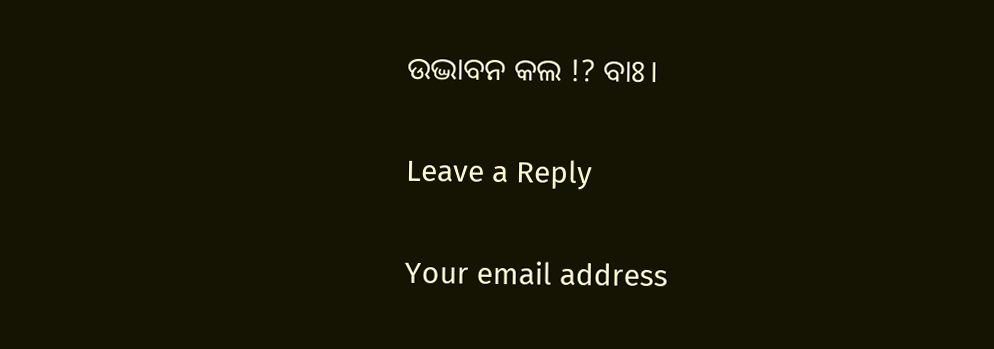ଉଦ୍ଭାବନ କଲ !? ବାଃ।

Leave a Reply

Your email address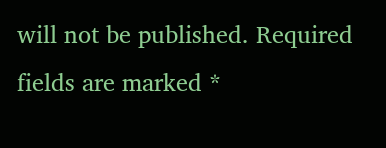will not be published. Required fields are marked *